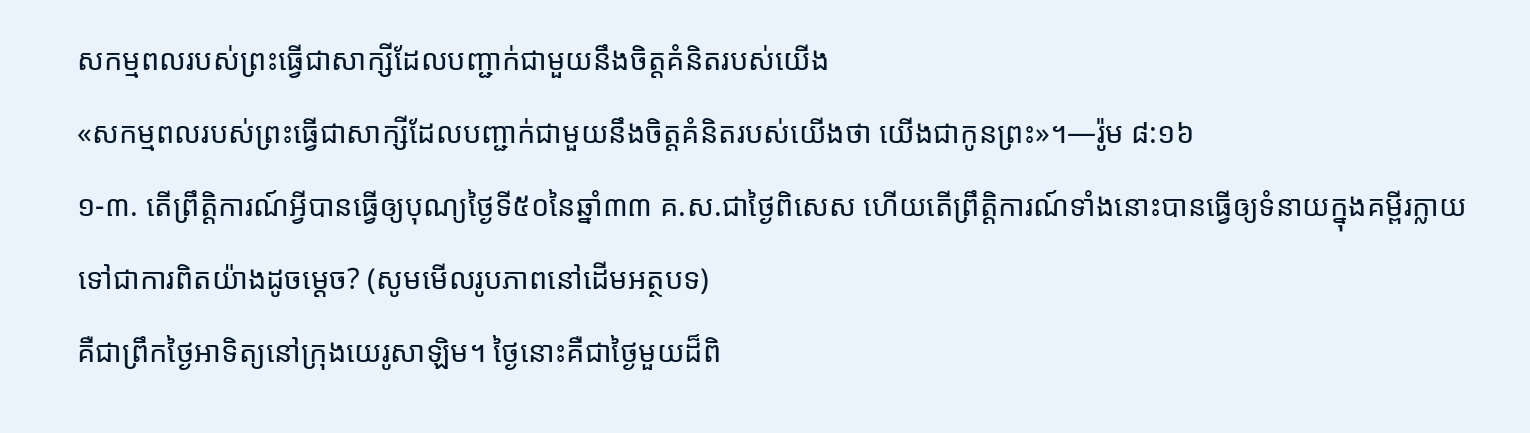សកម្មពលរបស់ព្រះធ្វើជាសាក្សីដែលបញ្ជាក់ជាមួយនឹងចិត្តគំនិតរបស់យើង
«សកម្មពលរបស់ព្រះធ្វើជាសាក្សីដែលបញ្ជាក់ជាមួយនឹងចិត្តគំនិតរបស់យើងថា យើងជាកូនព្រះ»។—រ៉ូម ៨:១៦
១-៣. តើព្រឹត្ដិការណ៍អ្វីបានធ្វើឲ្យបុណ្យថ្ងៃទី៥០នៃឆ្នាំ៣៣ គ.ស.ជាថ្ងៃពិសេស ហើយតើព្រឹត្ដិការណ៍ទាំងនោះបានធ្វើឲ្យទំនាយក្នុងគម្ពីរក្លាយទៅជាការពិតយ៉ាងដូចម្ដេច? (សូមមើលរូបភាពនៅដើមអត្ថបទ)
គឺជាព្រឹកថ្ងៃអាទិត្យនៅក្រុងយេរូសាឡិម។ ថ្ងៃនោះគឺជាថ្ងៃមួយដ៏ពិ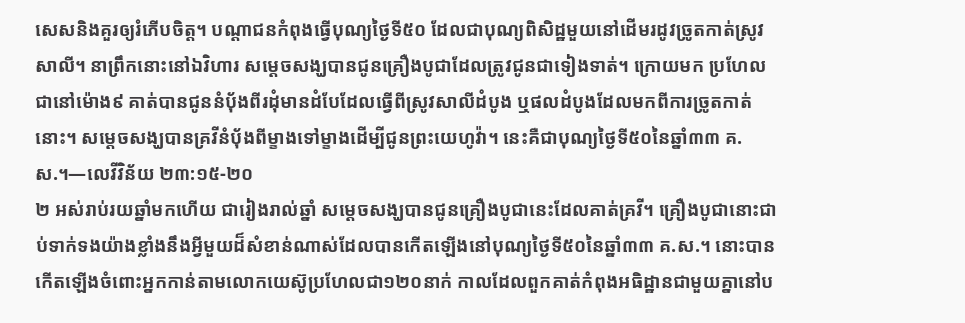សេសនិងគួរឲ្យរំភើបចិត្ត។ បណ្ដាជនកំពុងធ្វើបុណ្យថ្ងៃទី៥០ ដែលជាបុណ្យពិសិដ្ឋមួយនៅដើមរដូវច្រូតកាត់ស្រូវសាលី។ នាព្រឹកនោះនៅឯវិហារ សម្ដេចសង្ឃបានជូនគ្រឿងបូជាដែលត្រូវជូនជាទៀងទាត់។ ក្រោយមក ប្រហែលជានៅម៉ោង៩ គាត់បានជូននំប៉័ងពីរដុំមានដំបែដែលធ្វើពីស្រូវសាលីដំបូង ឬផលដំបូងដែលមកពីការច្រូតកាត់នោះ។ សម្ដេចសង្ឃបានគ្រវីនំប៉័ងពីម្ខាងទៅម្ខាងដើម្បីជូនព្រះយេហូវ៉ា។ នេះគឺជាបុណ្យថ្ងៃទី៥០នៃឆ្នាំ៣៣ គ.ស.។—លេវីវិន័យ ២៣:១៥-២០
២ អស់រាប់រយឆ្នាំមកហើយ ជារៀងរាល់ឆ្នាំ សម្ដេចសង្ឃបានជូនគ្រឿងបូជានេះដែលគាត់គ្រវី។ គ្រឿងបូជានោះជាប់ទាក់ទងយ៉ាងខ្លាំងនឹងអ្វីមួយដ៏សំខាន់ណាស់ដែលបានកើតឡើងនៅបុណ្យថ្ងៃទី៥០នៃឆ្នាំ៣៣ គ.ស.។ នោះបានកើតឡើងចំពោះអ្នកកាន់តាមលោកយេស៊ូប្រហែលជា១២០នាក់ កាលដែលពួកគាត់កំពុងអធិដ្ឋានជាមួយគ្នានៅប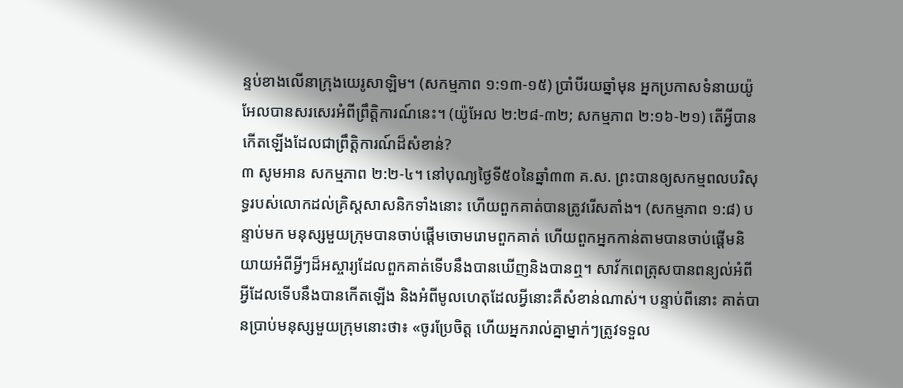ន្ទប់ខាងលើនាក្រុងយេរូសាឡិម។ (សកម្មភាព ១:១៣-១៥) ប្រាំបីរយឆ្នាំមុន អ្នកប្រកាសទំនាយយ៉ូអែលបានសរសេរអំពីព្រឹត្ដិការណ៍នេះ។ (យ៉ូអែល ២:២៨-៣២; សកម្មភាព ២:១៦-២១) តើអ្វីបានកើតឡើងដែលជាព្រឹត្ដិការណ៍ដ៏សំខាន់?
៣ សូមអាន សកម្មភាព ២:២-៤។ នៅបុណ្យថ្ងៃទី៥០នៃឆ្នាំ៣៣ គ.ស. ព្រះបានឲ្យសកម្មពលបរិសុទ្ធរបស់លោកដល់គ្រិស្តសាសនិកទាំងនោះ ហើយពួកគាត់បានត្រូវរើសតាំង។ (សកម្មភាព ១:៨) បន្ទាប់មក មនុស្សមួយក្រុមបានចាប់ផ្ដើមចោមរោមពួកគាត់ ហើយពួកអ្នកកាន់តាមបានចាប់ផ្ដើមនិយាយអំពីអ្វីៗដ៏អស្ចារ្យដែលពួកគាត់ទើបនឹងបានឃើញនិងបានឮ។ សាវ័កពេត្រុសបានពន្យល់អំពីអ្វីដែលទើបនឹងបានកើតឡើង និងអំពីមូលហេតុដែលអ្វីនោះគឺសំខាន់ណាស់។ បន្ទាប់ពីនោះ គាត់បានប្រាប់មនុស្សមួយក្រុមនោះថា៖ «ចូរប្រែចិត្ត ហើយអ្នករាល់គ្នាម្នាក់ៗត្រូវទទួល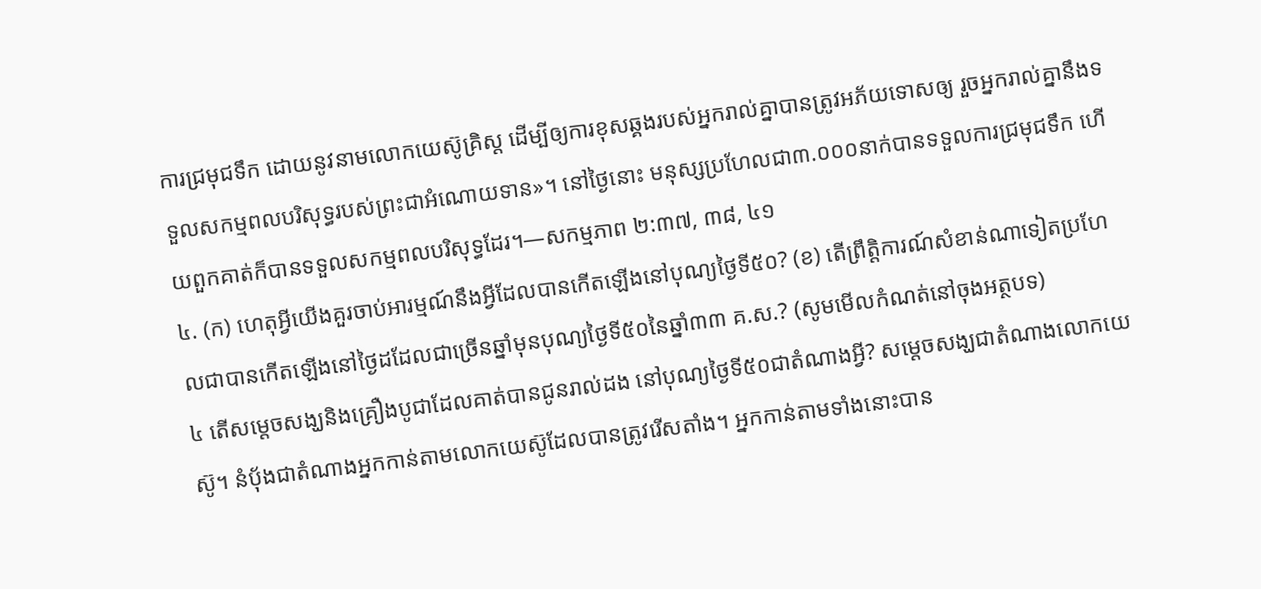ការជ្រមុជទឹក ដោយនូវនាមលោកយេស៊ូគ្រិស្ត ដើម្បីឲ្យការខុសឆ្គងរបស់អ្នករាល់គ្នាបានត្រូវអភ័យទោសឲ្យ រួចអ្នករាល់គ្នានឹងទទួលសកម្មពលបរិសុទ្ធរបស់ព្រះជាអំណោយទាន»។ នៅថ្ងៃនោះ មនុស្សប្រហែលជា៣.០០០នាក់បានទទួលការជ្រមុជទឹក ហើយពួកគាត់ក៏បានទទួលសកម្មពលបរិសុទ្ធដែរ។—សកម្មភាព ២:៣៧, ៣៨, ៤១
៤. (ក) ហេតុអ្វីយើងគួរចាប់អារម្មណ៍នឹងអ្វីដែលបានកើតឡើងនៅបុណ្យថ្ងៃទី៥០? (ខ) តើព្រឹត្ដិការណ៍សំខាន់ណាទៀតប្រហែលជាបានកើតឡើងនៅថ្ងៃដដែលជាច្រើនឆ្នាំមុនបុណ្យថ្ងៃទី៥០នៃឆ្នាំ៣៣ គ.ស.? (សូមមើលកំណត់នៅចុងអត្ថបទ)
៤ តើសម្ដេចសង្ឃនិងគ្រឿងបូជាដែលគាត់បានជូនរាល់ដង នៅបុណ្យថ្ងៃទី៥០ជាតំណាងអ្វី? សម្ដេចសង្ឃជាតំណាងលោកយេស៊ូ។ នំប៉័ងជាតំណាងអ្នកកាន់តាមលោកយេស៊ូដែលបានត្រូវរើសតាំង។ អ្នកកាន់តាមទាំងនោះបាន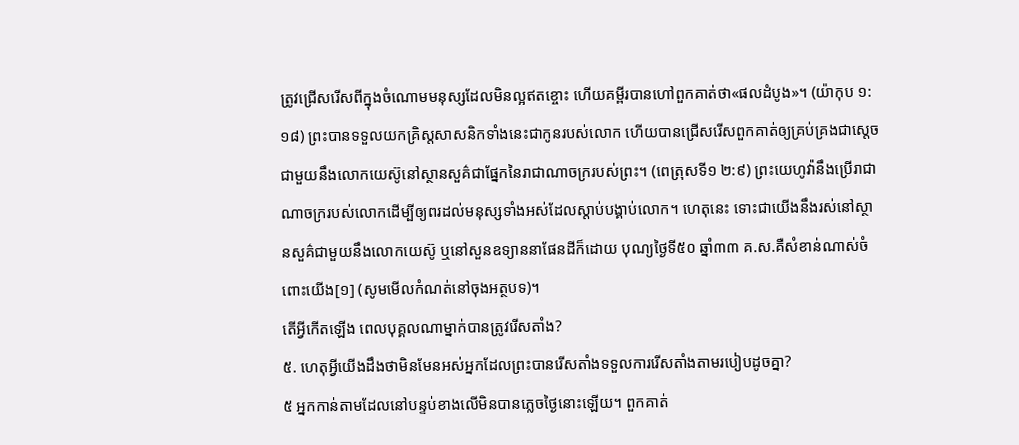ត្រូវជ្រើសរើសពីក្នុងចំណោមមនុស្សដែលមិនល្អឥតខ្ចោះ ហើយគម្ពីរបានហៅពួកគាត់ថា«ផលដំបូង»។ (យ៉ាកុប ១:១៨) ព្រះបានទទួលយកគ្រិស្តសាសនិកទាំងនេះជាកូនរបស់លោក ហើយបានជ្រើសរើសពួកគាត់ឲ្យគ្រប់គ្រងជាស្តេចជាមួយនឹងលោកយេស៊ូនៅស្ថានសួគ៌ជាផ្នែកនៃរាជាណាចក្ររបស់ព្រះ។ (ពេត្រុសទី១ ២:៩) ព្រះយេហូវ៉ានឹងប្រើរាជាណាចក្ររបស់លោកដើម្បីឲ្យពរដល់មនុស្សទាំងអស់ដែលស្ដាប់បង្គាប់លោក។ ហេតុនេះ ទោះជាយើងនឹងរស់នៅស្ថានសួគ៌ជាមួយនឹងលោកយេស៊ូ ឬនៅសួនឧទ្យាននាផែនដីក៏ដោយ បុណ្យថ្ងៃទី៥០ ឆ្នាំ៣៣ គ.ស.គឺសំខាន់ណាស់ចំពោះយើង[១] (សូមមើលកំណត់នៅចុងអត្ថបទ)។
តើអ្វីកើតឡើង ពេលបុគ្គលណាម្នាក់បានត្រូវរើសតាំង?
៥. ហេតុអ្វីយើងដឹងថាមិនមែនអស់អ្នកដែលព្រះបានរើសតាំងទទួលការរើសតាំងតាមរបៀបដូចគ្នា?
៥ អ្នកកាន់តាមដែលនៅបន្ទប់ខាងលើមិនបានភ្លេចថ្ងៃនោះឡើយ។ ពួកគាត់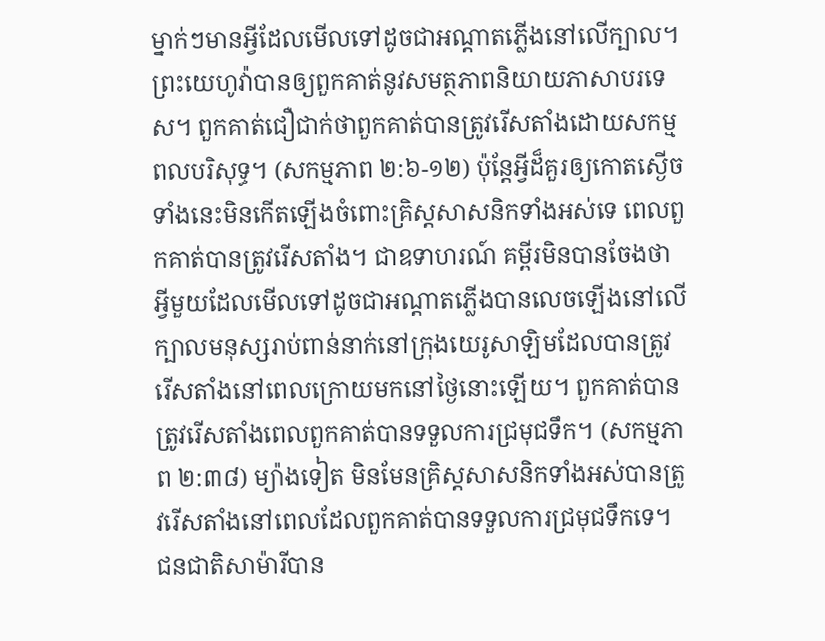ម្នាក់ៗមានអ្វីដែលមើលទៅដូចជាអណ្ដាតភ្លើងនៅលើក្បាល។ ព្រះយេហូវ៉ាបានឲ្យពួកគាត់នូវសមត្ថភាពនិយាយភាសាបរទេស។ ពួកគាត់ជឿជាក់ថាពួកគាត់បានត្រូវរើសតាំងដោយសកម្មពលបរិសុទ្ធ។ (សកម្មភាព ២:៦-១២) ប៉ុន្តែអ្វីដ៏គួរឲ្យកោតស្ងើចទាំងនេះមិនកើតឡើងចំពោះគ្រិស្តសាសនិកទាំងអស់ទេ ពេលពួកគាត់បានត្រូវរើសតាំង។ ជាឧទាហរណ៍ គម្ពីរមិនបានចែងថា អ្វីមួយដែលមើលទៅដូចជាអណ្ដាតភ្លើងបានលេចឡើងនៅលើក្បាលមនុស្សរាប់ពាន់នាក់នៅក្រុងយេរូសាឡិមដែលបានត្រូវរើសតាំងនៅពេលក្រោយមកនៅថ្ងៃនោះឡើយ។ ពួកគាត់បានត្រូវរើសតាំងពេលពួកគាត់បានទទួលការជ្រមុជទឹក។ (សកម្មភាព ២:៣៨) ម្យ៉ាងទៀត មិនមែនគ្រិស្តសាសនិកទាំងអស់បានត្រូវរើសតាំងនៅពេលដែលពួកគាត់បានទទួលការជ្រមុជទឹកទេ។ ជនជាតិសាម៉ារីបាន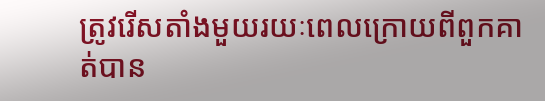ត្រូវរើសតាំងមួយរយៈពេលក្រោយពីពួកគាត់បាន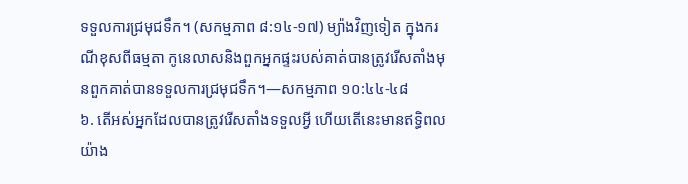ទទួលការជ្រមុជទឹក។ (សកម្មភាព ៨:១៤-១៧) ម្យ៉ាងវិញទៀត ក្នុងករណីខុសពីធម្មតា កូនេលាសនិងពួកអ្នកផ្ទះរបស់គាត់បានត្រូវរើសតាំងមុនពួកគាត់បានទទួលការជ្រមុជទឹក។—សកម្មភាព ១០:៤៤-៤៨
៦. តើអស់អ្នកដែលបានត្រូវរើសតាំងទទួលអ្វី ហើយតើនេះមានឥទ្ធិពលយ៉ាង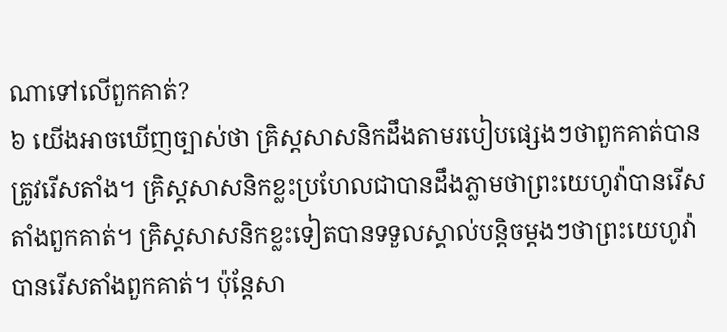ណាទៅលើពួកគាត់?
៦ យើងអាចឃើញច្បាស់ថា គ្រិស្តសាសនិកដឹងតាមរបៀបផ្សេងៗថាពួកគាត់បានត្រូវរើសតាំង។ គ្រិស្តសាសនិកខ្លះប្រហែលជាបានដឹងភ្លាមថាព្រះយេហូវ៉ាបានរើសតាំងពួកគាត់។ គ្រិស្តសាសនិកខ្លះទៀតបានទទួលស្គាល់បន្ដិចម្ដងៗថាព្រះយេហូវ៉ាបានរើសតាំងពួកគាត់។ ប៉ុន្តែសា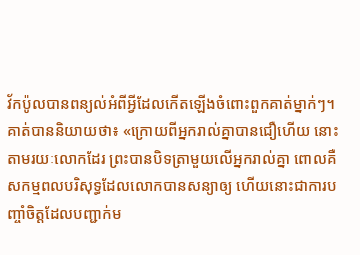វ័កប៉ូលបានពន្យល់អំពីអ្វីដែលកើតឡើងចំពោះពួកគាត់ម្នាក់ៗ។ គាត់បាននិយាយថា៖ «ក្រោយពីអ្នករាល់គ្នាបានជឿហើយ នោះតាមរយៈលោកដែរ ព្រះបានបិទត្រាមួយលើអ្នករាល់គ្នា ពោលគឺសកម្មពលបរិសុទ្ធដែលលោកបានសន្យាឲ្យ ហើយនោះជាការបញ្ចាំចិត្តដែលបញ្ជាក់ម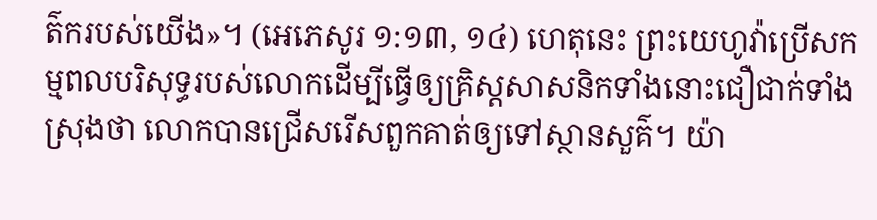ត៌ករបស់យើង»។ (អេភេសូរ ១:១៣, ១៤) ហេតុនេះ ព្រះយេហូវ៉ាប្រើសកម្មពលបរិសុទ្ធរបស់លោកដើម្បីធ្វើឲ្យគ្រិស្តសាសនិកទាំងនោះជឿជាក់ទាំងស្រុងថា លោកបានជ្រើសរើសពួកគាត់ឲ្យទៅស្ថានសួគ៌។ យ៉ា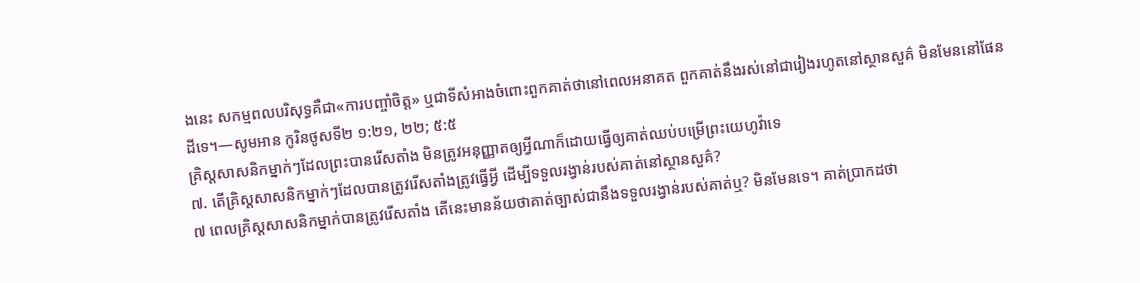ងនេះ សកម្មពលបរិសុទ្ធគឺជា«ការបញ្ចាំចិត្ត» ឬជាទីសំអាងចំពោះពួកគាត់ថានៅពេលអនាគត ពួកគាត់នឹងរស់នៅជារៀងរហូតនៅស្ថានសួគ៌ មិនមែននៅផែនដីទេ។—សូមអាន កូរិនថូសទី២ ១:២១, ២២; ៥:៥
គ្រិស្តសាសនិកម្នាក់ៗដែលព្រះបានរើសតាំង មិនត្រូវអនុញ្ញាតឲ្យអ្វីណាក៏ដោយធ្វើឲ្យគាត់ឈប់បម្រើព្រះយេហូវ៉ាទេ
៧. តើគ្រិស្តសាសនិកម្នាក់ៗដែលបានត្រូវរើសតាំងត្រូវធ្វើអ្វី ដើម្បីទទួលរង្វាន់របស់គាត់នៅស្ថានសួគ៌?
៧ ពេលគ្រិស្តសាសនិកម្នាក់បានត្រូវរើសតាំង តើនេះមានន័យថាគាត់ច្បាស់ជានឹងទទួលរង្វាន់របស់គាត់ឬ? មិនមែនទេ។ គាត់ប្រាកដថា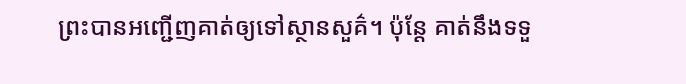ព្រះបានអញ្ជើញគាត់ឲ្យទៅស្ថានសួគ៌។ ប៉ុន្តែ គាត់នឹងទទួ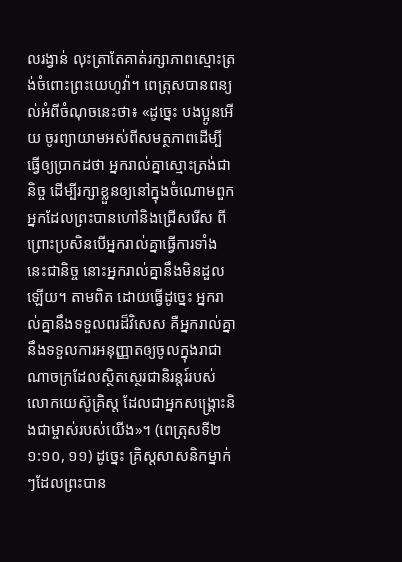លរង្វាន់ លុះត្រាតែគាត់រក្សាភាពស្មោះត្រង់ចំពោះព្រះយេហូវ៉ា។ ពេត្រុសបានពន្យល់អំពីចំណុចនេះថា៖ «ដូច្នេះ បងប្អូនអើយ ចូរព្យាយាមអស់ពីសមត្ថភាពដើម្បីធ្វើឲ្យប្រាកដថា អ្នករាល់គ្នាស្មោះត្រង់ជានិច្ច ដើម្បីរក្សាខ្លួនឲ្យនៅក្នុងចំណោមពួកអ្នកដែលព្រះបានហៅនិងជ្រើសរើស ពីព្រោះប្រសិនបើអ្នករាល់គ្នាធ្វើការទាំងនេះជានិច្ច នោះអ្នករាល់គ្នានឹងមិនដួលឡើយ។ តាមពិត ដោយធ្វើដូច្នេះ អ្នករាល់គ្នានឹងទទួលពរដ៏វិសេស គឺអ្នករាល់គ្នានឹងទទួលការអនុញ្ញាតឲ្យចូលក្នុងរាជាណាចក្រដែលស្ថិតស្ថេរជានិរន្តរ៍របស់លោកយេស៊ូគ្រិស្ត ដែលជាអ្នកសង្គ្រោះនិងជាម្ចាស់របស់យើង»។ (ពេត្រុសទី២ ១:១០, ១១) ដូច្នេះ គ្រិស្តសាសនិកម្នាក់ៗដែលព្រះបាន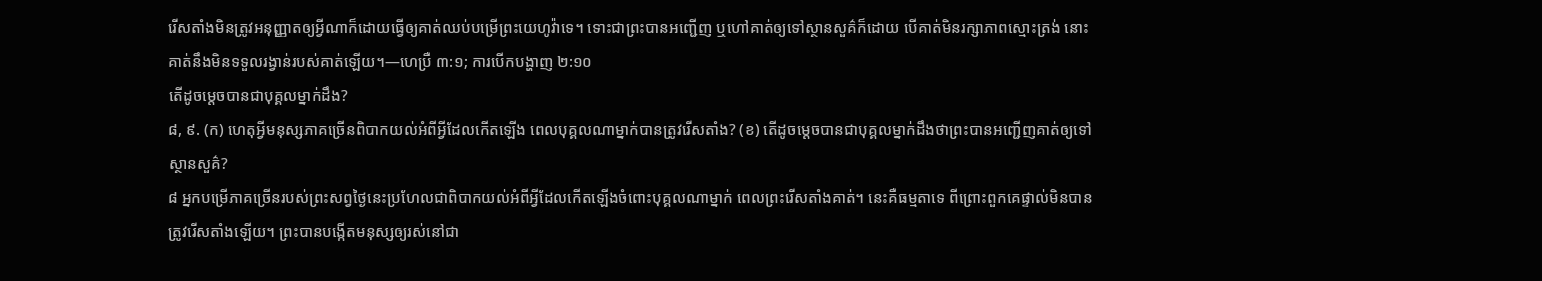រើសតាំងមិនត្រូវអនុញ្ញាតឲ្យអ្វីណាក៏ដោយធ្វើឲ្យគាត់ឈប់បម្រើព្រះយេហូវ៉ាទេ។ ទោះជាព្រះបានអញ្ជើញ ឬហៅគាត់ឲ្យទៅស្ថានសួគ៌ក៏ដោយ បើគាត់មិនរក្សាភាពស្មោះត្រង់ នោះគាត់នឹងមិនទទួលរង្វាន់របស់គាត់ឡើយ។—ហេប្រឺ ៣:១; ការបើកបង្ហាញ ២:១០
តើដូចម្ដេចបានជាបុគ្គលម្នាក់ដឹង?
៨, ៩. (ក) ហេតុអ្វីមនុស្សភាគច្រើនពិបាកយល់អំពីអ្វីដែលកើតឡើង ពេលបុគ្គលណាម្នាក់បានត្រូវរើសតាំង? (ខ) តើដូចម្ដេចបានជាបុគ្គលម្នាក់ដឹងថាព្រះបានអញ្ជើញគាត់ឲ្យទៅស្ថានសួគ៌?
៨ អ្នកបម្រើភាគច្រើនរបស់ព្រះសព្វថ្ងៃនេះប្រហែលជាពិបាកយល់អំពីអ្វីដែលកើតឡើងចំពោះបុគ្គលណាម្នាក់ ពេលព្រះរើសតាំងគាត់។ នេះគឺធម្មតាទេ ពីព្រោះពួកគេផ្ទាល់មិនបានត្រូវរើសតាំងឡើយ។ ព្រះបានបង្កើតមនុស្សឲ្យរស់នៅជា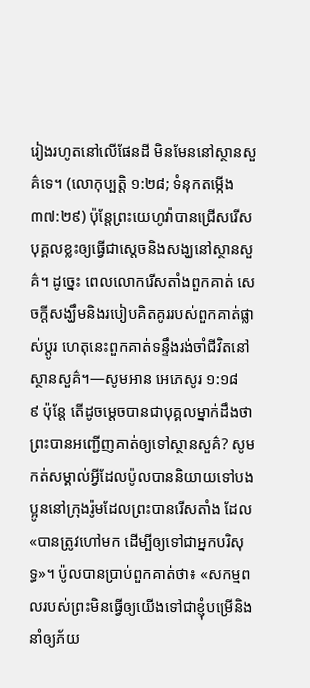រៀងរហូតនៅលើផែនដី មិនមែននៅស្ថានសួគ៌ទេ។ (លោកុប្បត្តិ ១:២៨; ទំនុកតម្កើង ៣៧:២៩) ប៉ុន្តែព្រះយេហូវ៉ាបានជ្រើសរើសបុគ្គលខ្លះឲ្យធ្វើជាស្តេចនិងសង្ឃនៅស្ថានសួគ៌។ ដូច្នេះ ពេលលោករើសតាំងពួកគាត់ សេចក្ដីសង្ឃឹមនិងរបៀបគិតគូររបស់ពួកគាត់ផ្លាស់ប្ដូរ ហេតុនេះពួកគាត់ទន្ទឹងរង់ចាំជីវិតនៅស្ថានសួគ៌។—សូមអាន អេភេសូរ ១:១៨
៩ ប៉ុន្តែ តើដូចម្ដេចបានជាបុគ្គលម្នាក់ដឹងថាព្រះបានអញ្ជើញគាត់ឲ្យទៅស្ថានសួគ៌? សូមកត់សម្គាល់អ្វីដែលប៉ូលបាននិយាយទៅបងប្អូននៅក្រុងរ៉ូមដែលព្រះបានរើសតាំង ដែល«បានត្រូវហៅមក ដើម្បីឲ្យទៅជាអ្នកបរិសុទ្ធ»។ ប៉ូលបានប្រាប់ពួកគាត់ថា៖ «សកម្មពលរបស់ព្រះមិនធ្វើឲ្យយើងទៅជាខ្ញុំបម្រើនិងនាំឲ្យភ័យ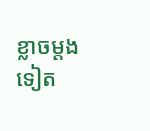ខ្លាចម្ដងទៀត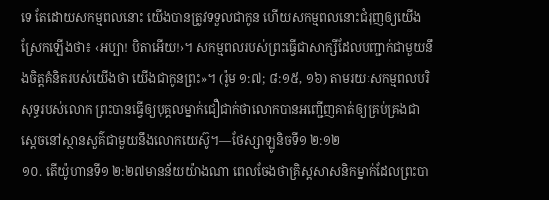ទេ តែដោយសកម្មពលនោះ យើងបានត្រូវទទួលជាកូន ហើយសកម្មពលនោះជំរុញឲ្យយើងស្រែកឡើងថា៖ ‹អប្បា! បិតាអើយ!›។ សកម្មពលរបស់ព្រះធ្វើជាសាក្សីដែលបញ្ជាក់ជាមួយនឹងចិត្តគំនិតរបស់យើងថា យើងជាកូនព្រះ»។ (រ៉ូម ១:៧; ៨:១៥, ១៦) តាមរយៈសកម្មពលបរិសុទ្ធរបស់លោក ព្រះបានធ្វើឲ្យបុគ្គលម្នាក់ជឿជាក់ថាលោកបានអញ្ជើញគាត់ឲ្យគ្រប់គ្រងជាស្តេចនៅស្ថានសួគ៌ជាមួយនឹងលោកយេស៊ូ។—ថែស្សាឡូនិចទី១ ២:១២
១០. តើយ៉ូហានទី១ ២:២៧មានន័យយ៉ាងណា ពេលចែងថាគ្រិស្តសាសនិកម្នាក់ដែលព្រះបា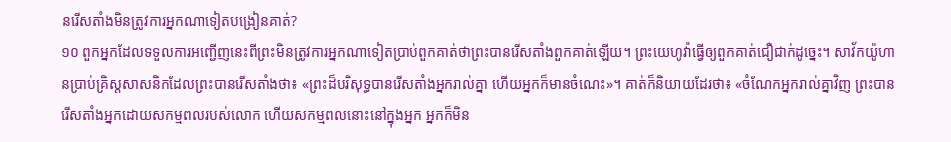នរើសតាំងមិនត្រូវការអ្នកណាទៀតបង្រៀនគាត់?
១០ ពួកអ្នកដែលទទួលការអញ្ជើញនេះពីព្រះមិនត្រូវការអ្នកណាទៀតប្រាប់ពួកគាត់ថាព្រះបានរើសតាំងពួកគាត់ឡើយ។ ព្រះយេហូវ៉ាធ្វើឲ្យពួកគាត់ជឿជាក់ដូច្នេះ។ សាវ័កយ៉ូហានប្រាប់គ្រិស្តសាសនិកដែលព្រះបានរើសតាំងថា៖ «ព្រះដ៏បរិសុទ្ធបានរើសតាំងអ្នករាល់គ្នា ហើយអ្នកក៏មានចំណេះ»។ គាត់ក៏និយាយដែរថា៖ «ចំណែកអ្នករាល់គ្នាវិញ ព្រះបានរើសតាំងអ្នកដោយសកម្មពលរបស់លោក ហើយសកម្មពលនោះនៅក្នុងអ្នក អ្នកក៏មិន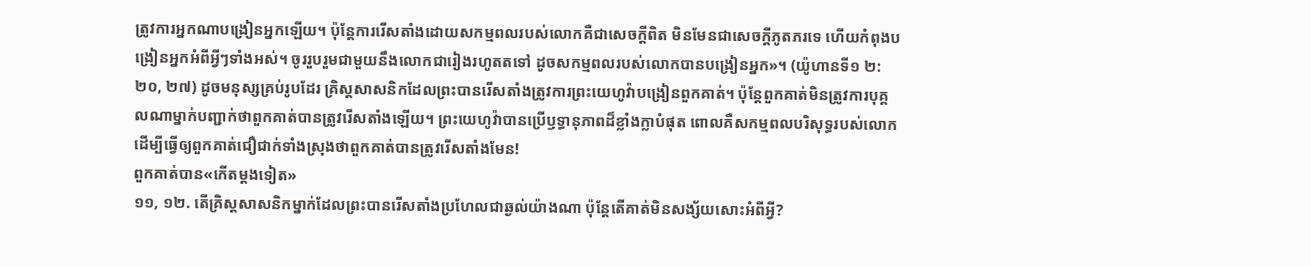ត្រូវការអ្នកណាបង្រៀនអ្នកឡើយ។ ប៉ុន្តែការរើសតាំងដោយសកម្មពលរបស់លោកគឺជាសេចក្ដីពិត មិនមែនជាសេចក្ដីភូតភរទេ ហើយកំពុងបង្រៀនអ្នកអំពីអ្វីៗទាំងអស់។ ចូររួបរួមជាមួយនឹងលោកជារៀងរហូតតទៅ ដូចសកម្មពលរបស់លោកបានបង្រៀនអ្នក»។ (យ៉ូហានទី១ ២:២០, ២៧) ដូចមនុស្សគ្រប់រូបដែរ គ្រិស្តសាសនិកដែលព្រះបានរើសតាំងត្រូវការព្រះយេហូវ៉ាបង្រៀនពួកគាត់។ ប៉ុន្តែពួកគាត់មិនត្រូវការបុគ្គលណាម្នាក់បញ្ជាក់ថាពួកគាត់បានត្រូវរើសតាំងឡើយ។ ព្រះយេហូវ៉ាបានប្រើឫទ្ធានុភាពដ៏ខ្លាំងក្លាបំផុត ពោលគឺសកម្មពលបរិសុទ្ធរបស់លោក ដើម្បីធ្វើឲ្យពួកគាត់ជឿជាក់ទាំងស្រុងថាពួកគាត់បានត្រូវរើសតាំងមែន!
ពួកគាត់បាន«កើតម្ដងទៀត»
១១, ១២. តើគ្រិស្តសាសនិកម្នាក់ដែលព្រះបានរើសតាំងប្រហែលជាឆ្ងល់យ៉ាងណា ប៉ុន្តែតើគាត់មិនសង្ស័យសោះអំពីអ្វី?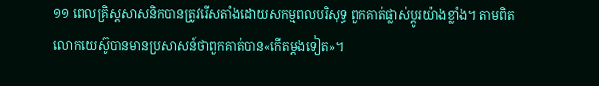១១ ពេលគ្រិស្តសាសនិកបានត្រូវរើសតាំងដោយសកម្មពលបរិសុទ្ធ ពួកគាត់ផ្លាស់ប្ដូរយ៉ាងខ្លាំង។ តាមពិត លោកយេស៊ូបានមានប្រសាសន៍ថាពួកគាត់បាន«កើតម្ដងទៀត»។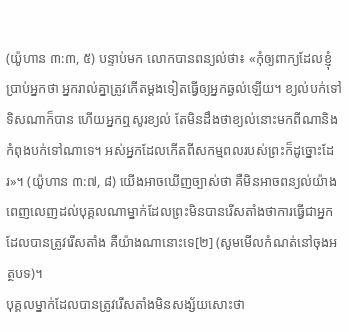(យ៉ូហាន ៣:៣, ៥) បន្ទាប់មក លោកបានពន្យល់ថា៖ «កុំឲ្យពាក្យដែលខ្ញុំប្រាប់អ្នកថា អ្នករាល់គ្នាត្រូវកើតម្ដងទៀតធ្វើឲ្យអ្នកឆ្ងល់ឡើយ។ ខ្យល់បក់ទៅទិសណាក៏បាន ហើយអ្នកឮសូរខ្យល់ តែមិនដឹងថាខ្យល់នោះមកពីណានិងកំពុងបក់ទៅណាទេ។ អស់អ្នកដែលកើតពីសកម្មពលរបស់ព្រះក៏ដូច្នោះដែរ»។ (យ៉ូហាន ៣:៧, ៨) យើងអាចឃើញច្បាស់ថា គឺមិនអាចពន្យល់យ៉ាងពេញលេញដល់បុគ្គលណាម្នាក់ដែលព្រះមិនបានរើសតាំងថាការធ្វើជាអ្នកដែលបានត្រូវរើសតាំង គឺយ៉ាងណានោះទេ[២] (សូមមើលកំណត់នៅចុងអត្ថបទ)។
បុគ្គលម្នាក់ដែលបានត្រូវរើសតាំងមិនសង្ស័យសោះថា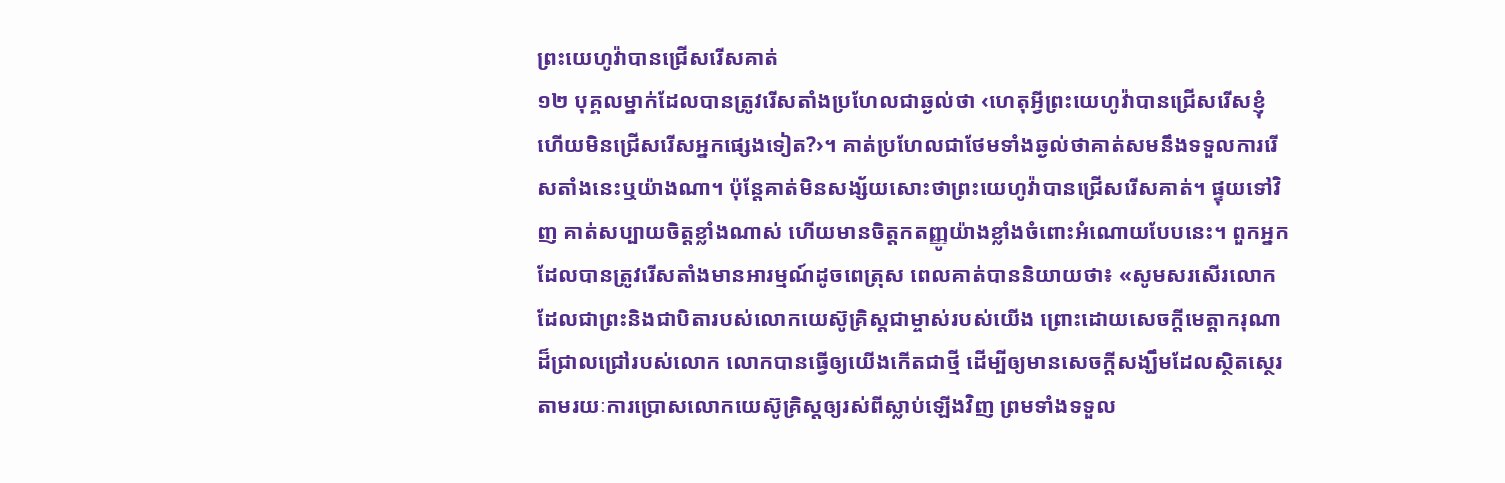ព្រះយេហូវ៉ាបានជ្រើសរើសគាត់
១២ បុគ្គលម្នាក់ដែលបានត្រូវរើសតាំងប្រហែលជាឆ្ងល់ថា ‹ហេតុអ្វីព្រះយេហូវ៉ាបានជ្រើសរើសខ្ញុំ ហើយមិនជ្រើសរើសអ្នកផ្សេងទៀត?›។ គាត់ប្រហែលជាថែមទាំងឆ្ងល់ថាគាត់សមនឹងទទួលការរើសតាំងនេះឬយ៉ាងណា។ ប៉ុន្តែគាត់មិនសង្ស័យសោះថាព្រះយេហូវ៉ាបានជ្រើសរើសគាត់។ ផ្ទុយទៅវិញ គាត់សប្បាយចិត្តខ្លាំងណាស់ ហើយមានចិត្តកតញ្ញូយ៉ាងខ្លាំងចំពោះអំណោយបែបនេះ។ ពួកអ្នកដែលបានត្រូវរើសតាំងមានអារម្មណ៍ដូចពេត្រុស ពេលគាត់បាននិយាយថា៖ «សូមសរសើរលោកដែលជាព្រះនិងជាបិតារបស់លោកយេស៊ូគ្រិស្តជាម្ចាស់របស់យើង ព្រោះដោយសេចក្ដីមេត្ដាករុណាដ៏ជ្រាលជ្រៅរបស់លោក លោកបានធ្វើឲ្យយើងកើតជាថ្មី ដើម្បីឲ្យមានសេចក្ដីសង្ឃឹមដែលស្ថិតស្ថេរ តាមរយៈការប្រោសលោកយេស៊ូគ្រិស្តឲ្យរស់ពីស្លាប់ឡើងវិញ ព្រមទាំងទទួល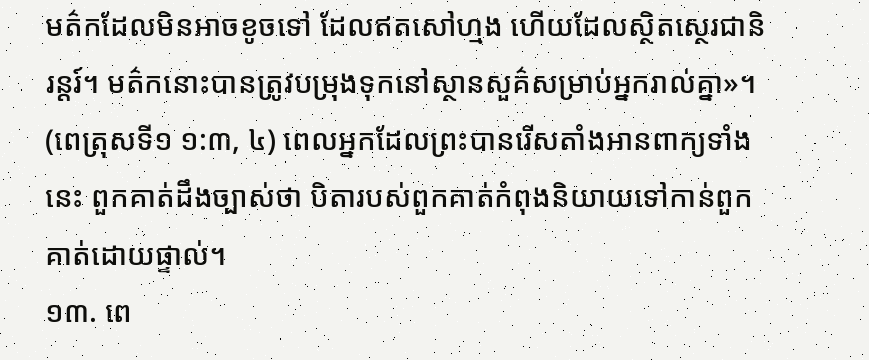មត៌កដែលមិនអាចខូចទៅ ដែលឥតសៅហ្មង ហើយដែលស្ថិតស្ថេរជានិរន្តរ៍។ មត៌កនោះបានត្រូវបម្រុងទុកនៅស្ថានសួគ៌សម្រាប់អ្នករាល់គ្នា»។ (ពេត្រុសទី១ ១:៣, ៤) ពេលអ្នកដែលព្រះបានរើសតាំងអានពាក្យទាំងនេះ ពួកគាត់ដឹងច្បាស់ថា បិតារបស់ពួកគាត់កំពុងនិយាយទៅកាន់ពួកគាត់ដោយផ្ទាល់។
១៣. ពេ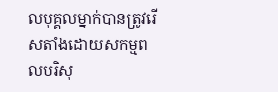លបុគ្គលម្នាក់បានត្រូវរើសតាំងដោយសកម្មពលបរិសុ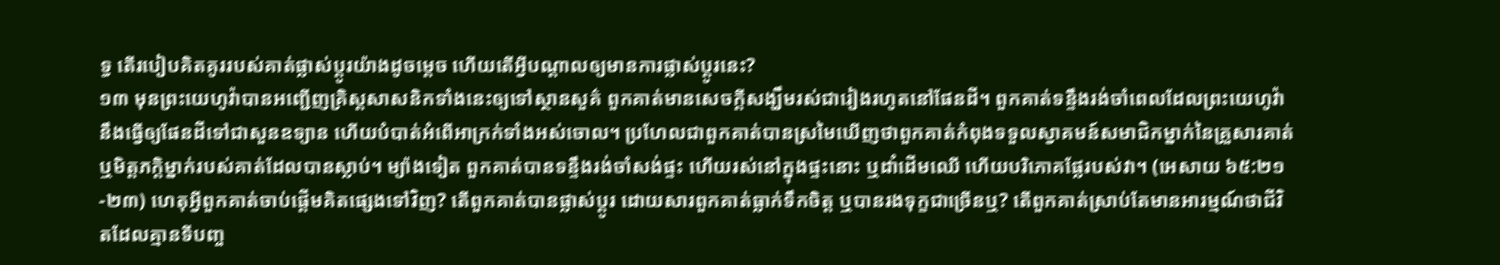ទ្ធ តើរបៀបគិតគូររបស់គាត់ផ្លាស់ប្ដូរយ៉ាងដូចម្ដេច ហើយតើអ្វីបណ្ដាលឲ្យមានការផ្លាស់ប្ដូរនេះ?
១៣ មុនព្រះយេហូវ៉ាបានអញ្ជើញគ្រិស្តសាសនិកទាំងនេះឲ្យទៅស្ថានសួគ៌ ពួកគាត់មានសេចក្ដីសង្ឃឹមរស់ជារៀងរហូតនៅផែនដី។ ពួកគាត់ទន្ទឹងរង់ចាំពេលដែលព្រះយេហូវ៉ានឹងធ្វើឲ្យផែនដីទៅជាសួនឧទ្យាន ហើយបំបាត់អំពើអាក្រក់ទាំងអស់ចោល។ ប្រហែលជាពួកគាត់បានស្រមៃឃើញថាពួកគាត់កំពុងទទួលស្វាគមន៍សមាជិកម្នាក់នៃគ្រួសារគាត់ ឬមិត្តភក្ដិម្នាក់របស់គាត់ដែលបានស្លាប់។ ម្យ៉ាងទៀត ពួកគាត់បានទន្ទឹងរង់ចាំសង់ផ្ទះ ហើយរស់នៅក្នុងផ្ទះនោះ ឬដាំដើមឈើ ហើយបរិភោគផ្លែរបស់វា។ (អេសាយ ៦៥:២១-២៣) ហេតុអ្វីពួកគាត់ចាប់ផ្ដើមគិតផ្សេងទៅវិញ? តើពួកគាត់បានផ្លាស់ប្ដូរ ដោយសារពួកគាត់ធ្លាក់ទឹកចិត្ត ឬបានរងទុក្ខជាច្រើនឬ? តើពួកគាត់ស្រាប់តែមានអារម្មណ៍ថាជីវិតដែលគ្មានទីបញ្ច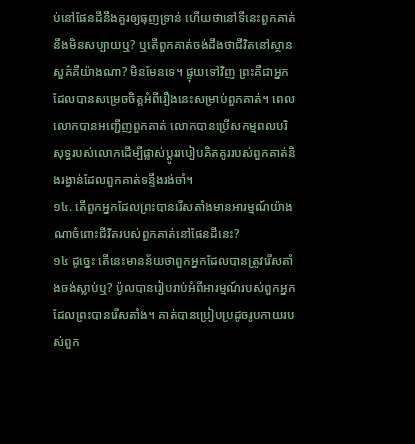ប់នៅផែនដីនឹងគួរឲ្យធុញទ្រាន់ ហើយថានៅទីនេះពួកគាត់នឹងមិនសប្បាយឬ? ឬតើពួកគាត់ចង់ដឹងថាជីវិតនៅស្ថានសួគ៌គឺយ៉ាងណា? មិនមែនទេ។ ផ្ទុយទៅវិញ ព្រះគឺជាអ្នកដែលបានសម្រេចចិត្តអំពីរឿងនេះសម្រាប់ពួកគាត់។ ពេលលោកបានអញ្ជើញពួកគាត់ លោកបានប្រើសកម្មពលបរិសុទ្ធរបស់លោកដើម្បីផ្លាស់ប្ដូររបៀបគិតគូររបស់ពួកគាត់និងរង្វាន់ដែលពួកគាត់ទន្ទឹងរង់ចាំ។
១៤. តើពួកអ្នកដែលព្រះបានរើសតាំងមានអារម្មណ៍យ៉ាងណាចំពោះជីវិតរបស់ពួកគាត់នៅផែនដីនេះ?
១៤ ដូច្នេះ តើនេះមានន័យថាពួកអ្នកដែលបានត្រូវរើសតាំងចង់ស្លាប់ឬ? ប៉ូលបានរៀបរាប់អំពីអារម្មណ៍របស់ពួកអ្នកដែលព្រះបានរើសតាំង។ គាត់បានប្រៀបប្រដូចរូបកាយរបស់ពួក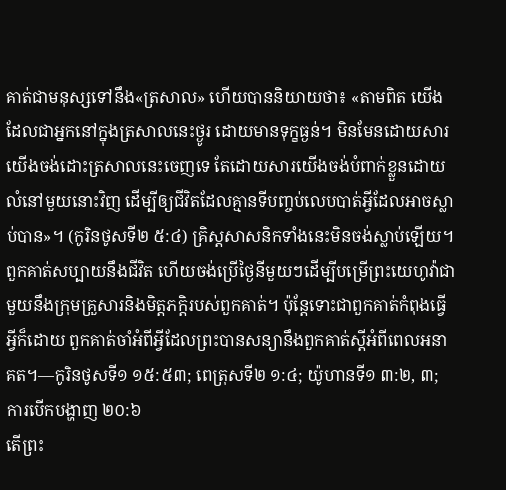គាត់ជាមនុស្សទៅនឹង«ត្រសាល» ហើយបាននិយាយថា៖ «តាមពិត យើងដែលជាអ្នកនៅក្នុងត្រសាលនេះថ្ងូរ ដោយមានទុក្ខធ្ងន់។ មិនមែនដោយសារយើងចង់ដោះត្រសាលនេះចេញទេ តែដោយសារយើងចង់បំពាក់ខ្លួនដោយលំនៅមួយនោះវិញ ដើម្បីឲ្យជីវិតដែលគ្មានទីបញ្ចប់លេបបាត់អ្វីដែលអាចស្លាប់បាន»។ (កូរិនថូសទី២ ៥:៤) គ្រិស្តសាសនិកទាំងនេះមិនចង់ស្លាប់ឡើយ។ ពួកគាត់សប្បាយនឹងជីវិត ហើយចង់ប្រើថ្ងៃនីមួយៗដើម្បីបម្រើព្រះយេហូវ៉ាជាមួយនឹងក្រុមគ្រួសារនិងមិត្តភក្ដិរបស់ពួកគាត់។ ប៉ុន្តែទោះជាពួកគាត់កំពុងធ្វើអ្វីក៏ដោយ ពួកគាត់ចាំអំពីអ្វីដែលព្រះបានសន្យានឹងពួកគាត់ស្តីអំពីពេលអនាគត។—កូរិនថូសទី១ ១៥:៥៣; ពេត្រុសទី២ ១:៤; យ៉ូហានទី១ ៣:២, ៣; ការបើកបង្ហាញ ២០:៦
តើព្រះ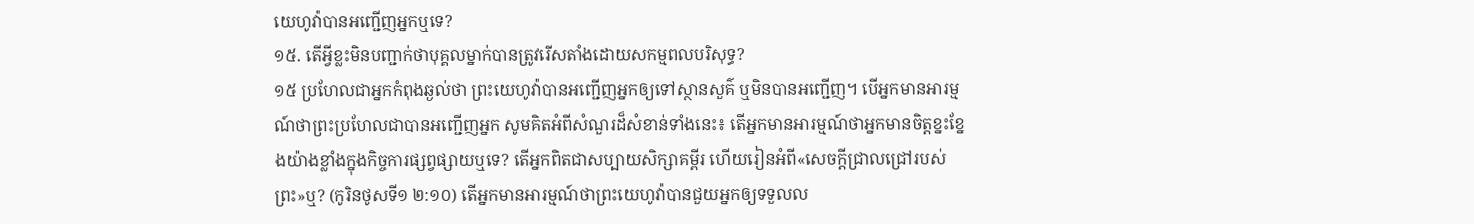យេហូវ៉ាបានអញ្ជើញអ្នកឬទេ?
១៥. តើអ្វីខ្លះមិនបញ្ជាក់ថាបុគ្គលម្នាក់បានត្រូវរើសតាំងដោយសកម្មពលបរិសុទ្ធ?
១៥ ប្រហែលជាអ្នកកំពុងឆ្ងល់ថា ព្រះយេហូវ៉ាបានអញ្ជើញអ្នកឲ្យទៅស្ថានសួគ៌ ឬមិនបានអញ្ជើញ។ បើអ្នកមានអារម្មណ៍ថាព្រះប្រហែលជាបានអញ្ជើញអ្នក សូមគិតអំពីសំណួរដ៏សំខាន់ទាំងនេះ៖ តើអ្នកមានអារម្មណ៍ថាអ្នកមានចិត្តខ្នះខ្នែងយ៉ាងខ្លាំងក្នុងកិច្ចការផ្សព្វផ្សាយឬទេ? តើអ្នកពិតជាសប្បាយសិក្សាគម្ពីរ ហើយរៀនអំពី«សេចក្ដីជ្រាលជ្រៅរបស់ព្រះ»ឬ? (កូរិនថូសទី១ ២:១០) តើអ្នកមានអារម្មណ៍ថាព្រះយេហូវ៉ាបានជួយអ្នកឲ្យទទួលល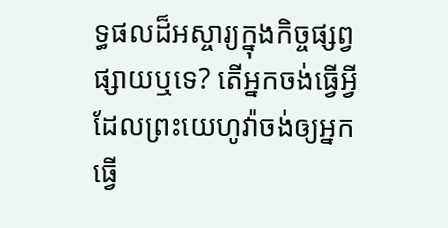ទ្ធផលដ៏អស្ចារ្យក្នុងកិច្ចផ្សព្វផ្សាយឬទេ? តើអ្នកចង់ធ្វើអ្វីដែលព្រះយេហូវ៉ាចង់ឲ្យអ្នកធ្វើ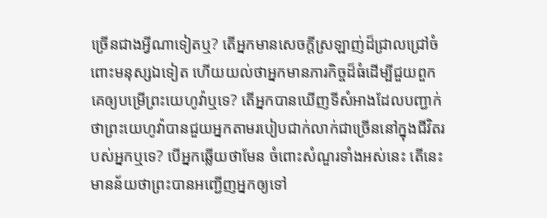ច្រើនជាងអ្វីណាទៀតឬ? តើអ្នកមានសេចក្ដីស្រឡាញ់ដ៏ជ្រាលជ្រៅចំពោះមនុស្សឯទៀត ហើយយល់ថាអ្នកមានភារកិច្ចដ៏ធំដើម្បីជួយពួកគេឲ្យបម្រើព្រះយេហូវ៉ាឬទេ? តើអ្នកបានឃើញទីសំអាងដែលបញ្ជាក់ថាព្រះយេហូវ៉ាបានជួយអ្នកតាមរបៀបជាក់លាក់ជាច្រើននៅក្នុងជីវិតរបស់អ្នកឬទេ? បើអ្នកឆ្លើយថាមែន ចំពោះសំណួរទាំងអស់នេះ តើនេះមានន័យថាព្រះបានអញ្ជើញអ្នកឲ្យទៅ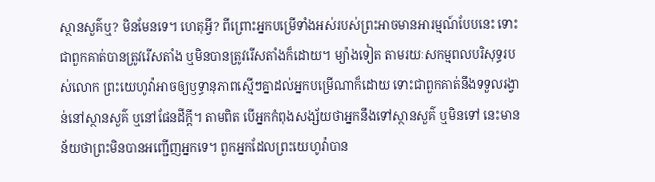ស្ថានសួគ៌ឬ? មិនមែនទេ។ ហេតុអ្វី? ពីព្រោះអ្នកបម្រើទាំងអស់របស់ព្រះអាចមានអារម្មណ៍បែបនេះ ទោះជាពួកគាត់បានត្រូវរើសតាំង ឬមិនបានត្រូវរើសតាំងក៏ដោយ។ ម្យ៉ាងទៀត តាមរយៈសកម្មពលបរិសុទ្ធរបស់លោក ព្រះយេហូវ៉ាអាចឲ្យឫទ្ធានុភាពស្មើៗគ្នាដល់អ្នកបម្រើណាក៏ដោយ ទោះជាពួកគាត់នឹងទទួលរង្វាន់នៅស្ថានសួគ៌ ឬនៅផែនដីក្ដី។ តាមពិត បើអ្នកកំពុងសង្ស័យថាអ្នកនឹងទៅស្ថានសួគ៌ ឬមិនទៅ នេះមានន័យថាព្រះមិនបានអញ្ជើញអ្នកទេ។ ពួកអ្នកដែលព្រះយេហូវ៉ាបាន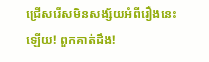ជ្រើសរើសមិនសង្ស័យអំពីរឿងនេះឡើយ! ពួកគាត់ដឹង!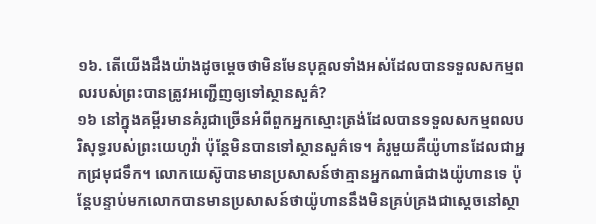១៦. តើយើងដឹងយ៉ាងដូចម្ដេចថាមិនមែនបុគ្គលទាំងអស់ដែលបានទទួលសកម្មពលរបស់ព្រះបានត្រូវអញ្ជើញឲ្យទៅស្ថានសួគ៌?
១៦ នៅក្នុងគម្ពីរមានគំរូជាច្រើនអំពីពួកអ្នកស្មោះត្រង់ដែលបានទទួលសកម្មពលបរិសុទ្ធរបស់ព្រះយេហូវ៉ា ប៉ុន្តែមិនបានទៅស្ថានសួគ៌ទេ។ គំរូមួយគឺយ៉ូហានដែលជាអ្នកជ្រមុជទឹក។ លោកយេស៊ូបានមានប្រសាសន៍ថាគ្មានអ្នកណាធំជាងយ៉ូហានទេ ប៉ុន្តែបន្ទាប់មកលោកបានមានប្រសាសន៍ថាយ៉ូហាននឹងមិនគ្រប់គ្រងជាស្តេចនៅស្ថា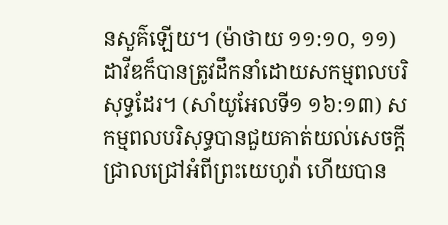នសួគ៌ឡើយ។ (ម៉ាថាយ ១១:១០, ១១) ដាវីឌក៏បានត្រូវដឹកនាំដោយសកម្មពលបរិសុទ្ធដែរ។ (សាំយូអែលទី១ ១៦:១៣) សកម្មពលបរិសុទ្ធបានជួយគាត់យល់សេចក្ដីជ្រាលជ្រៅអំពីព្រះយេហូវ៉ា ហើយបាន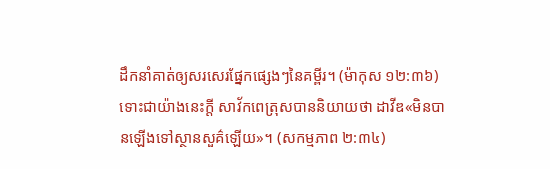ដឹកនាំគាត់ឲ្យសរសេរផ្នែកផ្សេងៗនៃគម្ពីរ។ (ម៉ាកុស ១២:៣៦) ទោះជាយ៉ាងនេះក្ដី សាវ័កពេត្រុសបាននិយាយថា ដាវីឌ«មិនបានឡើងទៅស្ថានសួគ៌ឡើយ»។ (សកម្មភាព ២:៣៤)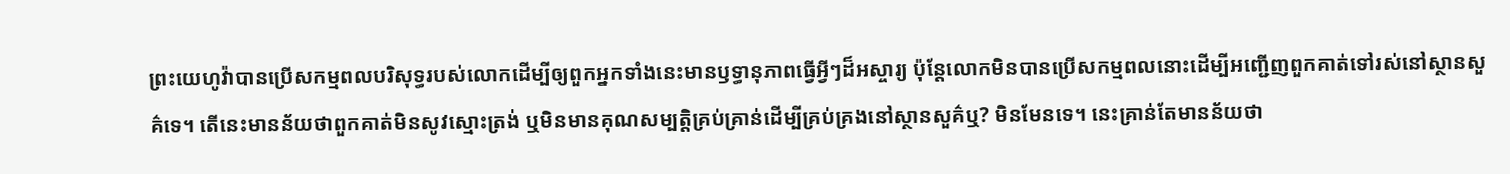ព្រះយេហូវ៉ាបានប្រើសកម្មពលបរិសុទ្ធរបស់លោកដើម្បីឲ្យពួកអ្នកទាំងនេះមានឫទ្ធានុភាពធ្វើអ្វីៗដ៏អស្ចារ្យ ប៉ុន្តែលោកមិនបានប្រើសកម្មពលនោះដើម្បីអញ្ជើញពួកគាត់ទៅរស់នៅស្ថានសួគ៌ទេ។ តើនេះមានន័យថាពួកគាត់មិនសូវស្មោះត្រង់ ឬមិនមានគុណសម្បត្ដិគ្រប់គ្រាន់ដើម្បីគ្រប់គ្រងនៅស្ថានសួគ៌ឬ? មិនមែនទេ។ នេះគ្រាន់តែមានន័យថា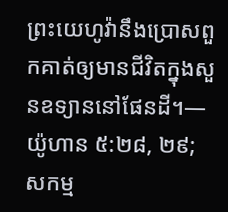ព្រះយេហូវ៉ានឹងប្រោសពួកគាត់ឲ្យមានជីវិតក្នុងសួនឧទ្យាននៅផែនដី។—យ៉ូហាន ៥:២៨, ២៩; សកម្ម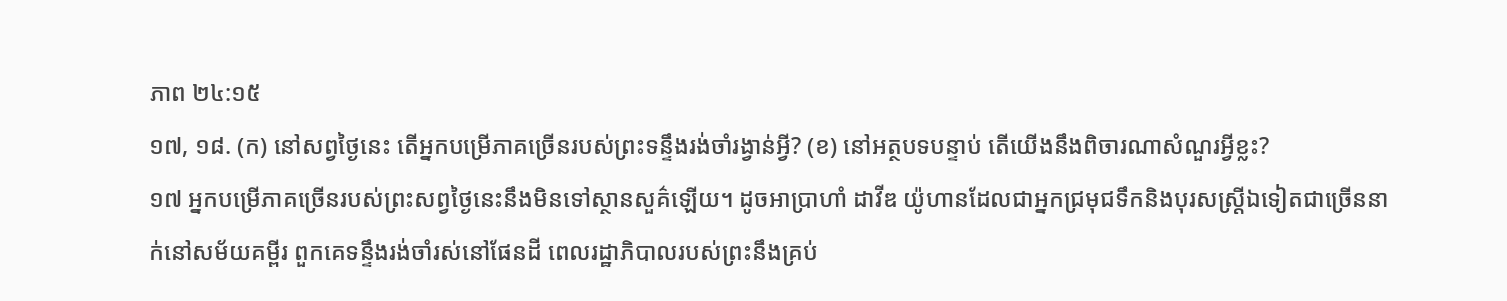ភាព ២៤:១៥
១៧, ១៨. (ក) នៅសព្វថ្ងៃនេះ តើអ្នកបម្រើភាគច្រើនរបស់ព្រះទន្ទឹងរង់ចាំរង្វាន់អ្វី? (ខ) នៅអត្ថបទបន្ទាប់ តើយើងនឹងពិចារណាសំណួរអ្វីខ្លះ?
១៧ អ្នកបម្រើភាគច្រើនរបស់ព្រះសព្វថ្ងៃនេះនឹងមិនទៅស្ថានសួគ៌ឡើយ។ ដូចអាប្រាហាំ ដាវីឌ យ៉ូហានដែលជាអ្នកជ្រមុជទឹកនិងបុរសស្ត្រីឯទៀតជាច្រើននាក់នៅសម័យគម្ពីរ ពួកគេទន្ទឹងរង់ចាំរស់នៅផែនដី ពេលរដ្ឋាភិបាលរបស់ព្រះនឹងគ្រប់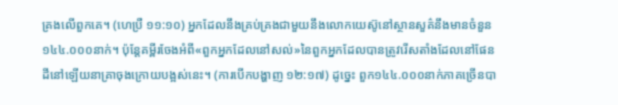គ្រងលើពួកគេ។ (ហេប្រឺ ១១:១០) អ្នកដែលនឹងគ្រប់គ្រងជាមួយនឹងលោកយេស៊ូនៅស្ថានសួគ៌នឹងមានចំនួន១៤៤.០០០នាក់។ ប៉ុន្តែគម្ពីរចែងអំពី«ពួកអ្នកដែលនៅសល់»នៃពួកអ្នកដែលបានត្រូវរើសតាំងដែលនៅផែនដីនៅឡើយនាគ្រាចុងក្រោយបង្អស់នេះ។ (ការបើកបង្ហាញ ១២:១៧) ដូច្នេះ ពួក១៤៤.០០០នាក់ភាគច្រើនបា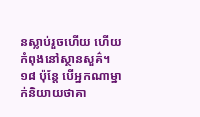នស្លាប់រួចហើយ ហើយកំពុងនៅស្ថានសួគ៌។
១៨ ប៉ុន្តែ បើអ្នកណាម្នាក់និយាយថាគា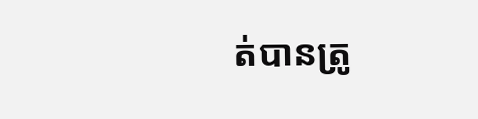ត់បានត្រូ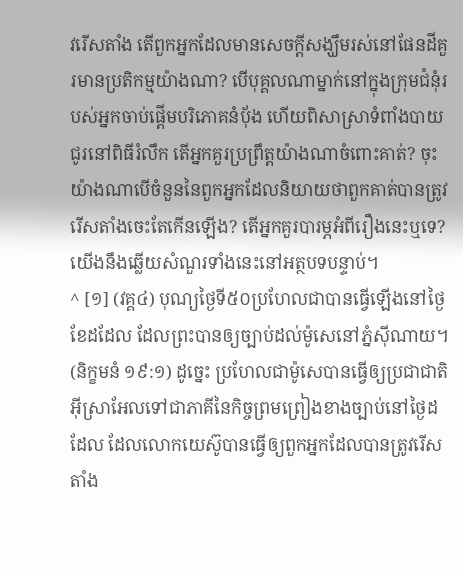វរើសតាំង តើពួកអ្នកដែលមានសេចក្ដីសង្ឃឹមរស់នៅផែនដីគួរមានប្រតិកម្មយ៉ាងណា? បើបុគ្គលណាម្នាក់នៅក្នុងក្រុមជំនុំរបស់អ្នកចាប់ផ្ដើមបរិភោគនំប៉័ង ហើយពិសាស្រាទំពាំងបាយជូរនៅពិធីរំលឹក តើអ្នកគួរប្រព្រឹត្តយ៉ាងណាចំពោះគាត់? ចុះយ៉ាងណាបើចំនួននៃពួកអ្នកដែលនិយាយថាពួកគាត់បានត្រូវរើសតាំងចេះតែកើនឡើង? តើអ្នកគួរបារម្ភអំពីរឿងនេះឬទេ? យើងនឹងឆ្លើយសំណួរទាំងនេះនៅអត្ថបទបន្ទាប់។
^ [១] (វគ្គ៤) បុណ្យថ្ងៃទី៥០ប្រហែលជាបានធ្វើឡើងនៅថ្ងៃខែដដែល ដែលព្រះបានឲ្យច្បាប់ដល់ម៉ូសេនៅភ្នំស៊ីណាយ។ (និក្ខមនំ ១៩:១) ដូច្នេះ ប្រហែលជាម៉ូសេបានធ្វើឲ្យប្រជាជាតិអ៊ីស្រាអែលទៅជាភាគីនៃកិច្ចព្រមព្រៀងខាងច្បាប់នៅថ្ងៃដដែល ដែលលោកយេស៊ូបានធ្វើឲ្យពួកអ្នកដែលបានត្រូវរើសតាំង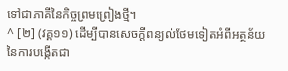ទៅជាភាគីនៃកិច្ចព្រមព្រៀងថ្មី។
^ [២] (វគ្គ១១) ដើម្បីបានសេចក្ដីពន្យល់ថែមទៀតអំពីអត្ថន័យនៃការបង្កើតជា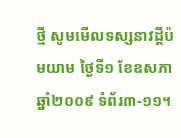ថ្មី សូមមើលទស្សនាវដ្ដីប៉មយាម ថ្ងៃទី១ ខែឧសភា ឆ្នាំ២០០៩ ទំព័រ៣-១១។